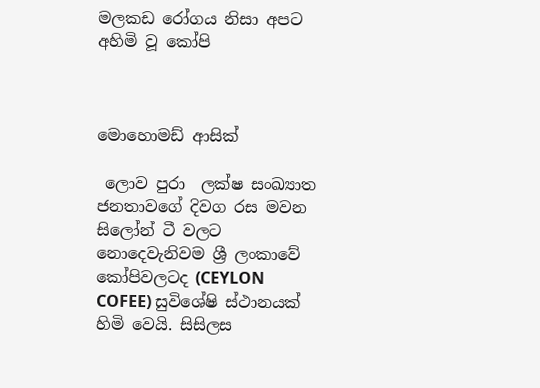මලක‌ඩ රෝගය නිසා අපට අහිමි වූ කෝපි



මොහොමඩ් ආසික්

 ලොව පුරා  ලක්ෂ සංඛ්‍යාත ජනතාවගේ දිවග රස මවන  සිලෝන් ටී වලට නොදෙවැනිවම ශ්‍රී ලංකාවේ කෝපිවලටද (CEYLON COFEE) සුවිශේෂි ස්ථානයක් හිමි වෙයි. සිසිලස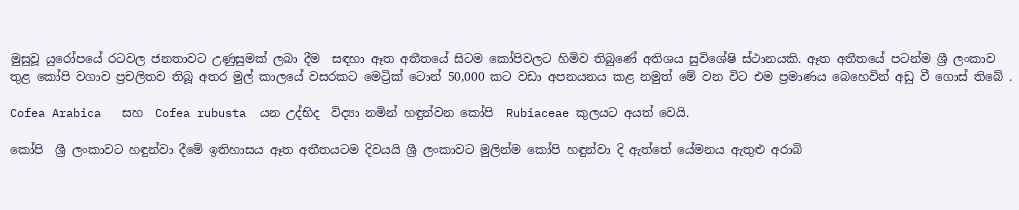මුසුවූ යුරෝපයේ රටවල ජනතාවට උණුසුමක් ලබා දීම  සඳහා ඈත අතීතයේ සිටම කෝපිවලට හිමිව තිබුණේ අතිශය සුවිශේෂි ස්ථානයකි. ඈත අතීතයේ පටන්ම ශ්‍රී ලංකාව තුළ කෝපි වගාව ප්‍රචලිතව තිබූ අතර මුල් කාලයේ වසරකට මෙට්‍රික් ටොන් 50,000 කට වඩා අපනයනය කළ නමුත් මේ වන විට එම ප්‍රමාණය බෙහෙවින් අඩු වී ගොස් තිබේ .

Cofea Arabica   සහ  Cofea rubusta  යන උද්භිද  විද්‍යා නමින් හඳුන්වන කෝපි  Rubiaceae කුලයට අයත් වෙයි.

කෝපි  ශ්‍රී ලංකාවට හඳුන්වා දීමේ ඉතිහාසය ඈත අතීතයටම දිවයයි ශ්‍රී ලංකාවට මුලින්ම කෝපි හඳුන්වා දි ඇත්තේ යේමනය ඇතුළු අරාබි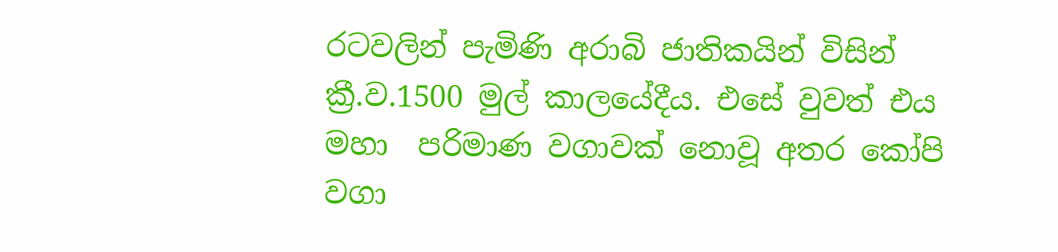රටවලින් පැමිණි අරාබි ජාතිකයින් විසින් ක්‍රී.ව.1500 මුල් කාලයේදීය. එසේ වුවත් එය මහා  පරිමාණ වගාවක් නොවූ අතර කෝපි වගා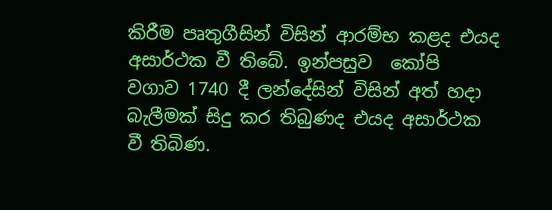කිරීම පෘතුගීසින් විසින් ආරම්භ කළද එයද අසාර්ථක වී තිබේ. ඉන්පසුව  කෝපි  වගාව 1740 දී ලන්දේසින් විසින් අත් හදා බැලීමක් සිදු කර තිබුණද එයද අසාර්ථක වී තිබිණ.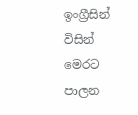ඉංග්‍රීසින් විසින් මෙරට පාලන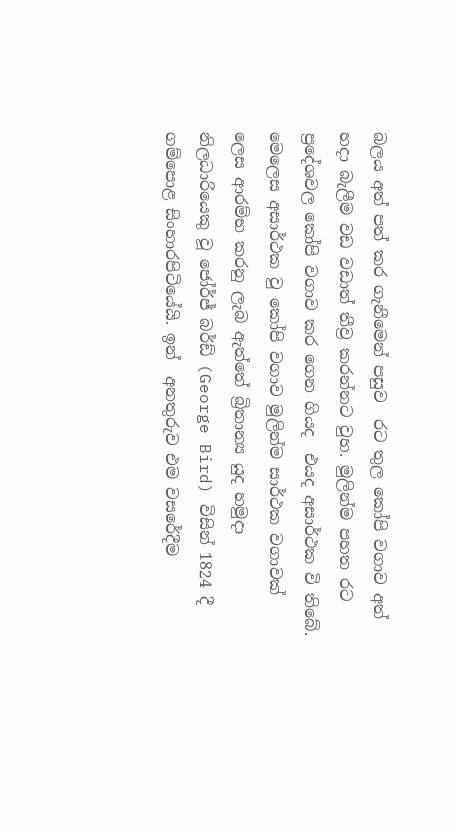බලය අත් පත් කර ගැනීමෙන් පසුව  රට තුල කෝපි වගාව අත් හදා බැලීම වඩ වඩාත් තීව්‍ර කරන්නට වුහ. මුලින්ම පහත රට ප්‍රදේශවල කෝපි වගාව කර ගෙන ගියද  එයද අසාර්ථක වි තිබේ. මෙලෙස අසාර්ථක වු කෝපි වගාව මුලින්ම සාර්ථක වගාවක් ලෙස ආරම්භ කරනු ලැබ ඇත්තේ බ්‍රිතාන්‍ය යුද හමුදා නිලධාරියෙකු වූ ජෝර්ජ් බර්ඩ් (George Bird) විසින් 1824 දී ගම්පොළ සිංහාරපිටියේයි. ඉන්  අනතුරුව එම වසරේදීම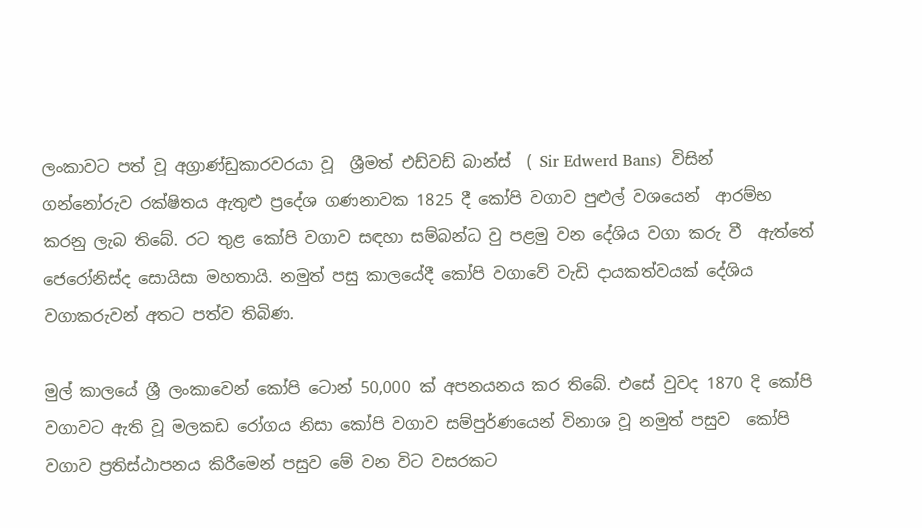ලංකාවට පත් වූ අග්‍රාණ්ඩුකාරවරයා වූ  ශ්‍රීමත් එඩ්වඩ් බාන්ස්  ( Sir Edwerd Bans)  විසින් ගන්නෝරුව රක්ෂිතය ඇතුළු ප්‍රදේශ ගණනාවක 1825 දී කෝපි වගාව පුළුල් වශයෙන්  ආරම්භ කරනු ලැබ තිබේ. රට තුළ කෝපි වගාව සඳහා සම්බන්ධ වු පළමු වන දේශිය වගා කරු වී  ඇත්‌තේ ජෙරෝනිස්ද සොයිසා මහතායි. නමුත් පසු කාලයේදී කෝපි වගාවේ වැඩි දායකත්වයක් දේශිය වගාකරුවන් අතට පත්ව තිබිණ.

මුල් කාලයේ ශ්‍රී ලංකාවෙන් කෝපි ටොන් 50,000 ක් අපනයනය කර තිබේ. එසේ වුවද 1870 දි කෝපි වගාවට ඇති වූ මලකඩ රෝගය නිසා කෝපි වගාව සම්පුර්ණයෙන් විනාශ වූ නමුත් පසුව  කෝපි වගාව ප්‍රතිස්ඨාපනය කිරීමෙන් පසුව මේ වන විට වසරකට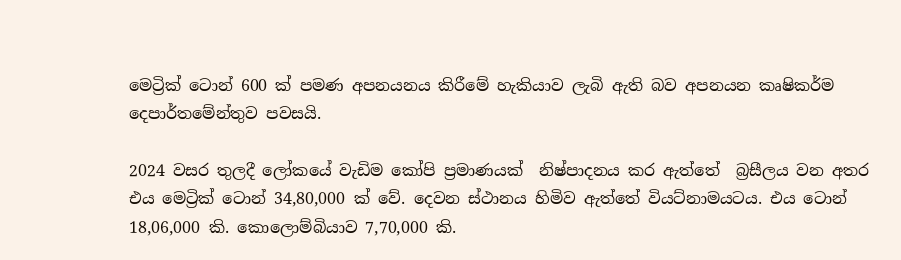මෙට්‍රික් ටොන් 600 ක් පමණ අපනයනය කිරීමේ හැකියාව ලැබි ඇති බව අපනයන කෘෂිකර්ම දෙපාර්තමේන්තුව පවසයි.

2024 වසර තුලදී ලෝකයේ වැඩිම කෝපි ප්‍රමාණයක්  නිෂ්පාදනය කර ඇත්තේ  බ්‍රසීලය වන අතර එය මෙට්‍රික් ටොන් 34,80,000 ක් වේ. දෙවන ස්ථානය හිමිව ඇත්තේ වියට්නාමයටය. එය ටොන් 18,06,000 කි. කොලොම්බියාව 7,70,000 කි.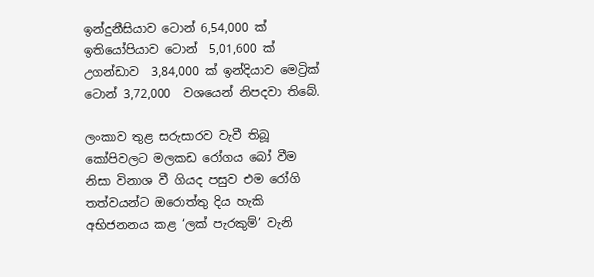ඉන්දුනීසියාව ටොන් 6,54,000 ක් ඉතියෝපියාව ටොන්  5,01,600 ක් උගන්ඩාව  3,84,000 ක් ඉන්දියාව මෙට්‍රික් ටොන් 3,72,000  වශයෙන් නිපදවා තිබේ.

ලංකාව තුළ සරුසාරව වැවී තිබූ කෝපිවලට මලකඩ රෝගය බෝ වීම නිසා විනාශ වී ගියද පසුව එම රෝගි තත්වයන්ට ඔරොත්තු දිය හැකි අභිජනනය කළ ‘ලක් පැරකුම්’ වැනි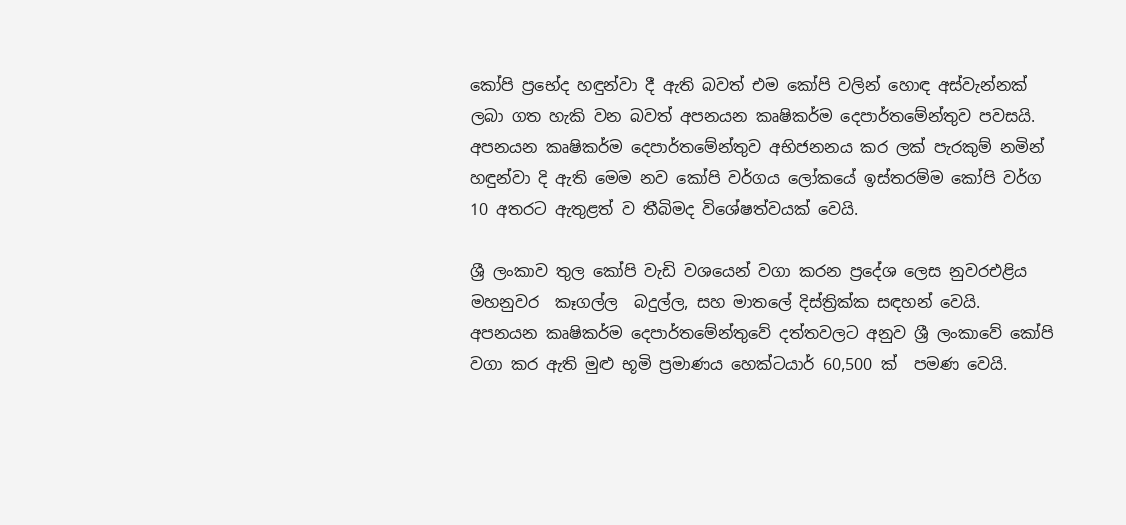කෝපි ප්‍රභේද හඳුන්වා දී ඇති බවත් එම කෝපි වලින් හොඳ අස්වැන්නක් ලබා ගත හැකි වන බවත් අපනයන කෘෂිකර්ම දෙපාර්තමේන්තුව පවසයි. අපනයන කෘෂිකර්ම දෙපාර්තමේන්තුව අභිජනනය කර ලක් පැරකුම් නමින්  හඳුන්වා දි ඇති මෙම නව කෝපි වර්ගය ලෝකයේ ඉස්තරම්ම කෝපි වර්ග 10 අතරට ඇතුළත් ව තීබිමද විශේෂත්වයක් වෙයි.

ශ්‍රී ලංකාව තුල කෝපි වැඩි වශයෙන් වගා කරන ප්‍රදේශ ලෙස නුවරඑළිය මහනුවර  කෑගල්ල  බදුල්ල, සහ මාතලේ දිස්ත්‍රික්ක සඳහන් වෙයි. අපනයන කෘෂිකර්ම දෙපාර්තමේන්තුවේ දත්තවලට අනුව ශ්‍රී ලංකාවේ කෝපි වගා කර ඇති මුළු භූමි ප්‍රමාණය හෙක්ටයාර් 60,500 ක්  පමණ වෙයි.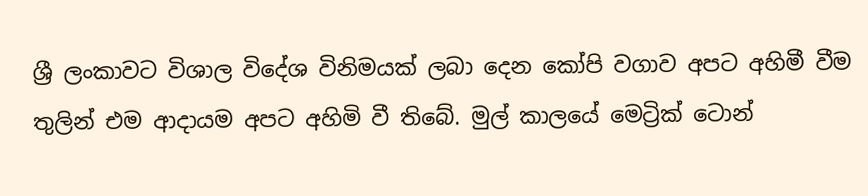ශ්‍රී ලංකාවට විශාල විදේශ විනිමයක් ලබා දෙන කෝපි වගාව අපට අහිමී වීම තුලින් එම ආදායම අපට අහිමි වී තිබේ. මුල් කාලයේ මෙට්‍රික් ටොන්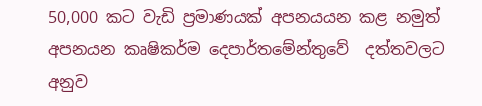50,000 කට වැඩි ප්‍රමාණයක් අපනයයන කළ නමුත්  අපනයන කෘෂිකර්ම දෙපාර්තමේන්තුවේ  දත්තවලට අනුව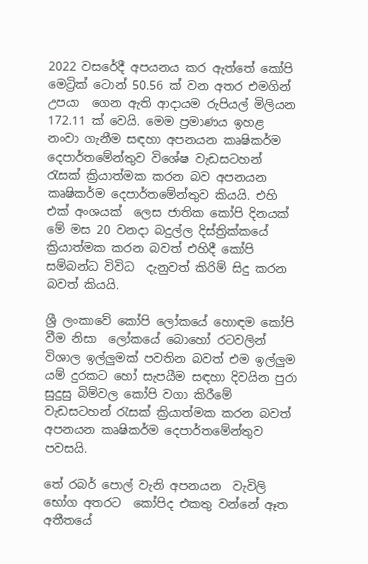2022 වසරේදී අපයනය කර ඇත්තේ කෝපි මෙට්‍රික් ටොන් 50.56 ක් වන අතර එමගින් උපයා  ගෙන ඇති ආදායම රුපියල් මිලියන 172.11 ක් වෙයි. මෙම ප්‍රමාණය ඉහළ නංවා ගැනීම සඳහා අපනයන කෘෂිකර්ම දෙපාර්තමේන්තුව විශේෂ වැඩසටහන් රැසක් ක්‍රියාත්මක කරන බව අපනයන  කෘෂිකර්ම දෙපාර්තමේන්තුව කියයි. එහි එක් අංශයක්  ලෙස ජාතික කෝපි දිනයක් මේ මස 20 වනදා බදුල්ල දිස්ත්‍රික්කයේ ක්‍රියාත්මක කරන බවත් එහිදී කෝපි සම්බන්ධ විවිධ  දැනුවත් කිරිම් සිදු කරන බවත් කියයි.

ශ්‍රී ලංකාවේ කෝපි ලෝකයේ හොඳම කෝපි වීම නිසා  ලෝකයේ බොහෝ රටවලින්  විශාල ඉල්ලුමක් පවතින බවත් එම ඉල්ලුම යම් දුරකට හෝ සැපයීම සඳහා දිවයින පුරා සුදුසු බිම්වල කෝපි වගා කිරීමේ වැඩසටහන් රැසක් ක්‍රියාත්මක කරන බවත් අපනයන කෘෂිකර්ම දෙපාර්තමේන්තුව  පවසයි.

තේ රබර් පොල් වැනි අපනයන  වැවිලි භෝග අතරට  කෝපිද එකතු වන්නේ ඈත අතීතයේ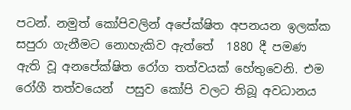පටන්. නමුත් කෝපිවලින් අපේක්ෂිත අපනයන ඉලක්ක සපුරා ගැනීමට නොහැකිව ඇත්තේ  1880 දී පමණ ඇති වූ අනපේක්ෂිත රෝග තත්වයක් හේතුවෙනි. එම රෝගී තත්වයෙන්  පසුව කෝපි වලට තිබූ අවධානය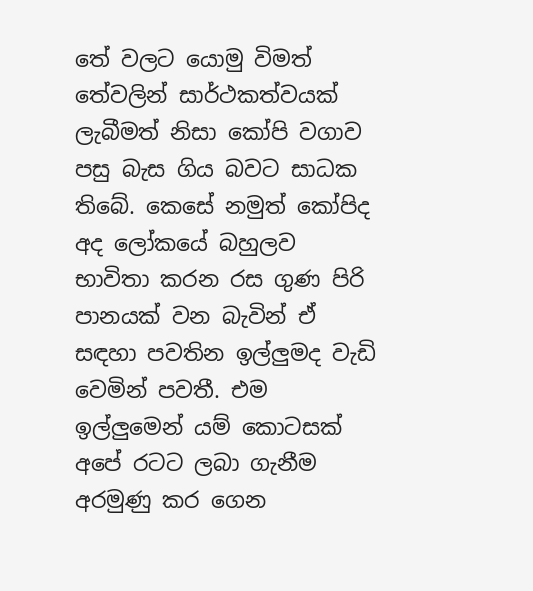තේ වලට යොමු විමත් තේවලින් සාර්ථකත්වයක් ලැබීමත් නිසා කෝපි වගාව පසු බැස ගිය බවට සාධක තිබේ. කෙසේ නමුත් කෝපිද අද ලෝකයේ බහුලව භාවිතා කරන රස ගුණ පිරි පානයක් වන බැවින් ඒ සඳහා පවතින ඉල්ලුමද වැඩි වෙමින් පවතී. එම ඉල්ලුමෙන් යම් කොටසක් අපේ රටට ලබා ගැනීම අරමුණු කර ගෙන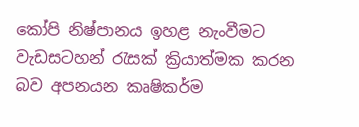කෝපි නිෂ්පානය ඉහළ නැංවීමට වැඩසටහන් රැසක් ක්‍රියාත්මක කරන බව අපනයන කෘෂිකර්ම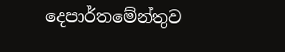දෙපාර්තමේන්තුව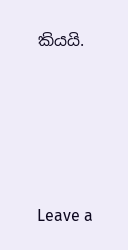කියයි.









Leave a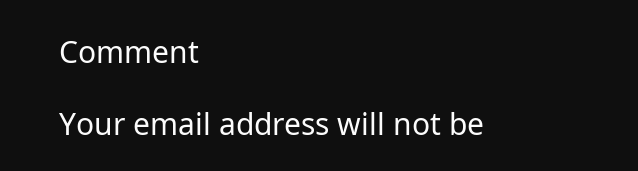Comment

Your email address will not be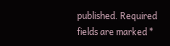published. Required fields are marked *